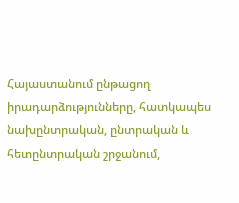Հայաստանում ընթացող իրադարձությունները, հատկապես նախընտրական, ընտրական և հետընտրական շրջանում,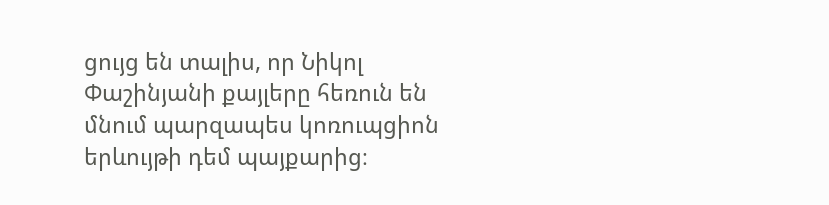ցույց են տալիս, որ Նիկոլ Փաշինյանի քայլերը հեռուն են մնում պարզապես կոռուպցիոն երևույթի դեմ պայքարից։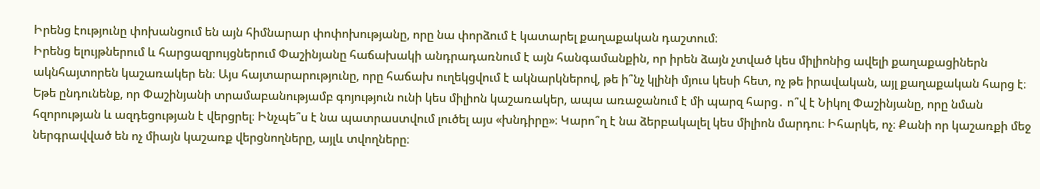Իրենց էությունը փոխանցում են այն հիմնարար փոփոխությանը, որը նա փորձում է կատարել քաղաքական դաշտում։
Իրենց ելույթներում և հարցազրույցներում Փաշինյանը հաճախակի անդրադառնում է այն հանգամանքին, որ իրեն ձայն չտված կես միլիոնից ավելի քաղաքացիներն ակնհայտորեն կաշառակեր են։ Այս հայտարարությունը, որը հաճախ ուղեկցվում է ակնարկներով, թե ի՞նչ կլինի մյուս կեսի հետ, ոչ թե իրավական, այլ քաղաքական հարց է։
Եթե ընդունենք, որ Փաշինյանի տրամաբանությամբ գոյություն ունի կես միլիոն կաշառակեր, ապա առաջանում է մի պարզ հարց․ ո՞վ է Նիկոլ Փաշինյանը, որը նման հզորության և ազդեցության է վերցրել։ Ինչպե՞ս է նա պատրաստվում լուծել այս «խնդիրը»։ Կարո՞ղ է նա ձերբակալել կես միլիոն մարդու։ Իհարկե, ոչ։ Քանի որ կաշառքի մեջ ներգրավված են ոչ միայն կաշառք վերցնողները, այլև տվողները։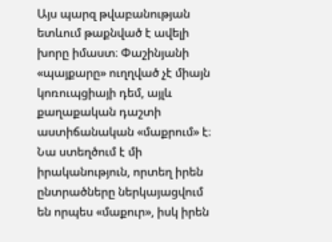Այս պարզ թվաբանության ետևում թաքնված է ավելի խորը իմաստ։ Փաշինյանի «պայքարը» ուղղված չէ միայն կոռուպցիայի դեմ, այլև քաղաքական դաշտի աստիճանական «մաքրում» է։ Նա ստեղծում է մի իրականություն, որտեղ իրեն ընտրածները ներկայացվում են որպես «մաքուր», իսկ իրեն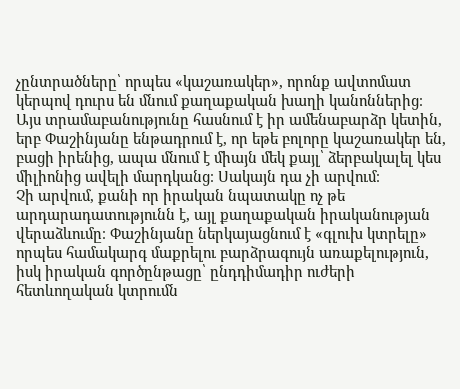չընտրածները՝ որպես «կաշառակեր», որոնք ավտոմատ կերպով դուրս են մնում քաղաքական խաղի կանոններից։
Այս տրամաբանությունը հասնում է իր ամենաբարձր կետին, երբ Փաշինյանը ենթադրում է, որ եթե բոլորը կաշառակեր են, բացի իրենից, ապա մնում է միայն մեկ քայլ՝ ձերբակալել կես միլիոնից ավելի մարդկանց։ Սակայն դա չի արվում։
Չի արվում, քանի որ իրական նպատակը ոչ թե արդարադատությունն է, այլ քաղաքական իրականության վերաձևումը։ Փաշինյանը ներկայացնում է «գլուխ կտրելը» որպես համակարգ մաքրելու բարձրագույն առաքելություն, իսկ իրական գործընթացը՝ ընդդիմադիր ուժերի հետևողական կտրումն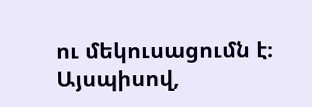ու մեկուսացումն է։
Այսպիսով,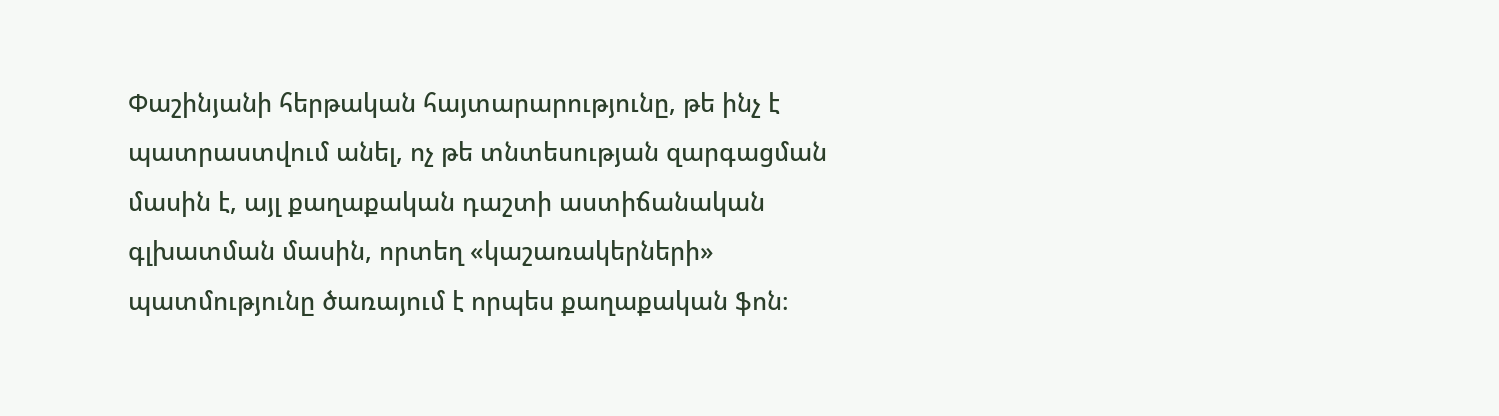Փաշինյանի հերթական հայտարարությունը, թե ինչ է պատրաստվում անել, ոչ թե տնտեսության զարգացման մասին է, այլ քաղաքական դաշտի աստիճանական գլխատման մասին, որտեղ «կաշառակերների» պատմությունը ծառայում է որպես քաղաքական ֆոն։